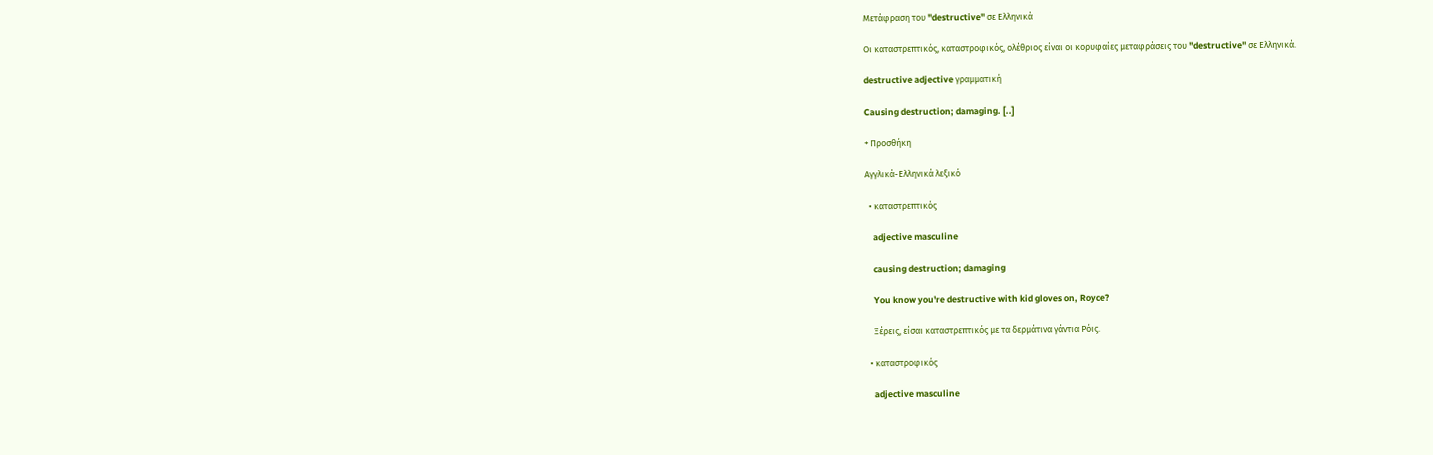Μετάφραση του "destructive" σε Ελληνικά

Οι καταστρεπτικός, καταστροφικός, ολέθριος είναι οι κορυφαίες μεταφράσεις του "destructive" σε Ελληνικά.

destructive adjective γραμματική

Causing destruction; damaging. [..]

+ Προσθήκη

Αγγλικά-Ελληνικά λεξικό

  • καταστρεπτικός

    adjective masculine

    causing destruction; damaging

    You know you're destructive with kid gloves on, Royce?

    Ξέρεις, είσαι καταστρεπτικός με τα δερμάτινα γάντια Ρόις.

  • καταστροφικός

    adjective masculine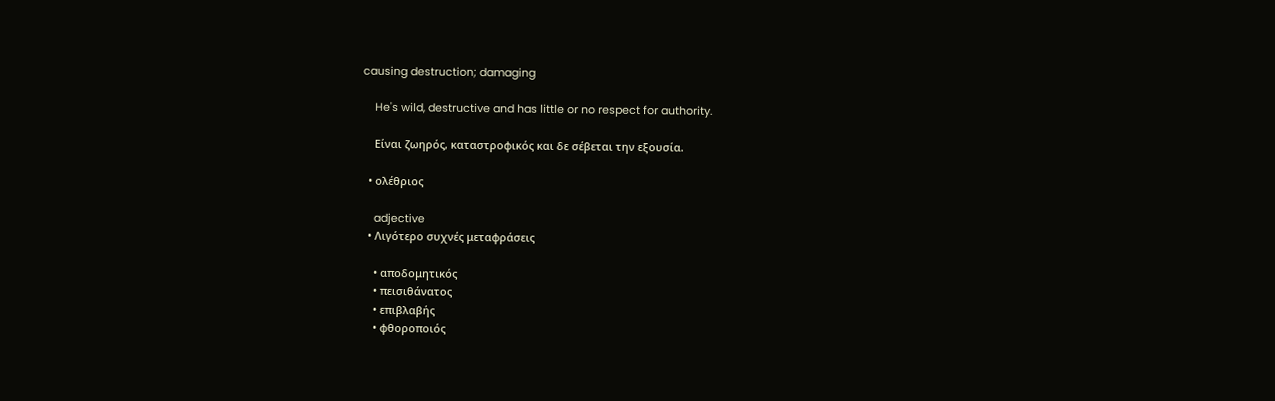causing destruction; damaging

    He's wild, destructive and has little or no respect for authority.

    Είναι ζωηρός, καταστροφικός και δε σέβεται την εξουσία.

  • ολέθριος

    adjective
  • Λιγότερο συχνές μεταφράσεις

    • αποδομητικός
    • πεισιθάνατος
    • επιβλαβής
    • φθοροποιός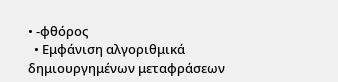• -φθόρος
  • Εμφάνιση αλγοριθμικά δημιουργημένων μεταφράσεων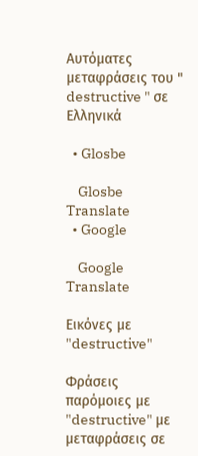Αυτόματες μεταφράσεις του " destructive " σε Ελληνικά

  • Glosbe

    Glosbe Translate
  • Google

    Google Translate

Εικόνες με "destructive"

Φράσεις παρόμοιες με "destructive" με μεταφράσεις σε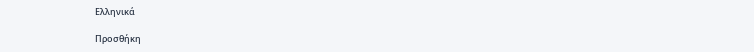Ελληνικά

Προσθήκη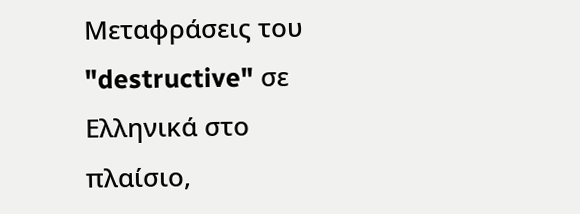Μεταφράσεις του "destructive" σε Ελληνικά στο πλαίσιο,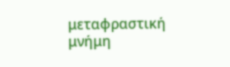μεταφραστική μνήμη